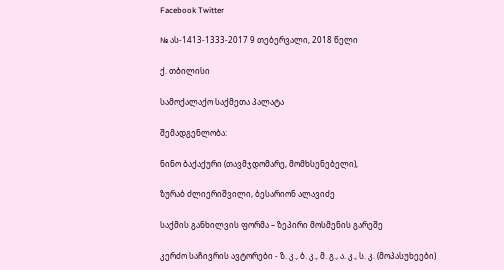Facebook Twitter

№ ას-1413-1333-2017 9 თებერვალი, 2018 წელი

ქ. თბილისი

სამოქალაქო საქმეთა პალატა

შემადგენლობა:

ნინო ბაქაქური (თავმჯდომარე, მომხსენებელი),

ზურაბ ძლიერიშვილი, ბესარიონ ალავიძე

საქმის განხილვის ფორმა – ზეპირი მოსმენის გარეშე

კერძო საჩივრის ავტორები - ზ. კ., ბ. კ., მ. გ., ა. კ., ს. კ. (მოპასუხეები)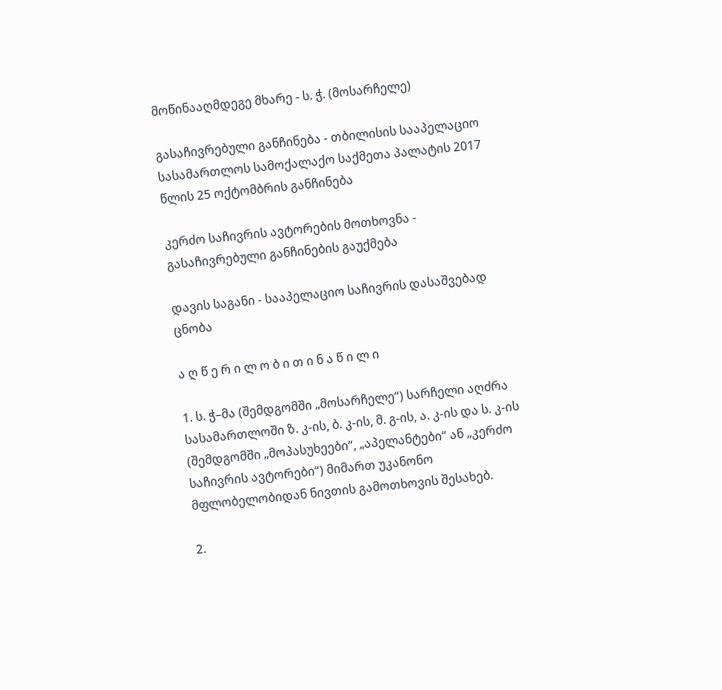მოწინააღმდეგე მხარე - ს. ჭ. (მოსარჩელე)

გასაჩივრებული განჩინება - თბილისის სააპელაციო სასამართლოს სამოქალაქო საქმეთა პალატის 2017 წლის 25 ოქტომბრის განჩინება

კერძო საჩივრის ავტორების მოთხოვნა - გასაჩივრებული განჩინების გაუქმება

დავის საგანი - სააპელაციო საჩივრის დასაშვებად ცნობა

ა ღ წ ე რ ი ლ ო ბ ი თ ი ნ ა წ ი ლ ი

1. ს. ჭ–მა (შემდგომში „მოსარჩელე“) სარჩელი აღძრა სასამართლოში ზ. კ-ის, ბ. კ-ის, მ. გ-ის, ა. კ-ის და ს. კ-ის (შემდგომში „მოპასუხეები“, „აპელანტები“ ან „კერძო საჩივრის ავტორები“) მიმართ უკანონო მფლობელობიდან ნივთის გამოთხოვის შესახებ.

2.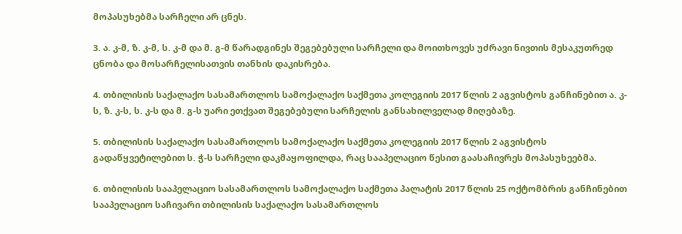მოპასუხებმა სარჩელი არ ცნეს.

3. ა. კ-მ, ზ. კ-მ, ს. კ-მ და მ. გ-მ წარადგინეს შეგებებული სარჩელი და მოითხოვეს უძრავი ნივთის მესაკუთრედ ცნობა და მოსარჩელისათვის თანხის დაკისრება.

4. თბილისის საქალაქო სასამართლოს სამოქალაქო საქმეთა კოლეგიის 2017 წლის 2 აგვისტოს განჩინებით ა. კ-ს, ზ. კ-ს, ს. კ-ს და მ. გ-ს უარი ეთქვათ შეგებებული სარჩელის განსახილველად მიღებაზე.

5. თბილისის საქალაქო სასამართლოს სამოქალაქო საქმეთა კოლეგიის 2017 წლის 2 აგვისტოს გადაწყვეტილებით ს. ჭ-ს სარჩელი დაკმაყოფილდა, რაც სააპელაციო წესით გაასაჩივრეს მოპასუხეებმა.

6. თბილისის სააპელაციო სასამართლოს სამოქალაქო საქმეთა პალატის 2017 წლის 25 ოქტომბრის განჩინებით სააპელაციო საჩივარი თბილისის საქალაქო სასამართლოს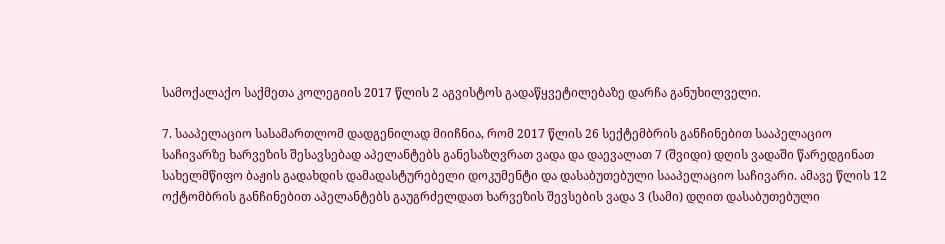სამოქალაქო საქმეთა კოლეგიის 2017 წლის 2 აგვისტოს გადაწყვეტილებაზე დარჩა განუხილველი.

7. სააპელაციო სასამართლომ დადგენილად მიიჩნია, რომ 2017 წლის 26 სექტემბრის განჩინებით სააპელაციო საჩივარზე ხარვეზის შესავსებად აპელანტებს განესაზღვრათ ვადა და დაევალათ 7 (შვიდი) დღის ვადაში წარედგინათ სახელმწიფო ბაჟის გადახდის დამადასტურებელი დოკუმენტი და დასაბუთებული სააპელაციო საჩივარი. ამავე წლის 12 ოქტომბრის განჩინებით აპელანტებს გაუგრძელდათ ხარვეზის შევსების ვადა 3 (სამი) დღით დასაბუთებული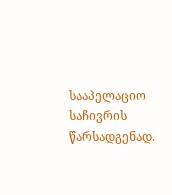სააპელაციო საჩივრის წარსადგენად.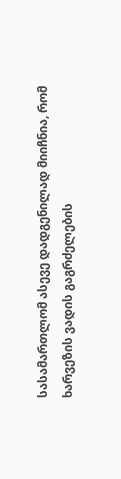სასამართლომ ასევე დადგენილად მიიჩნია, რომ ხარვეზის ვადის გაგრძელების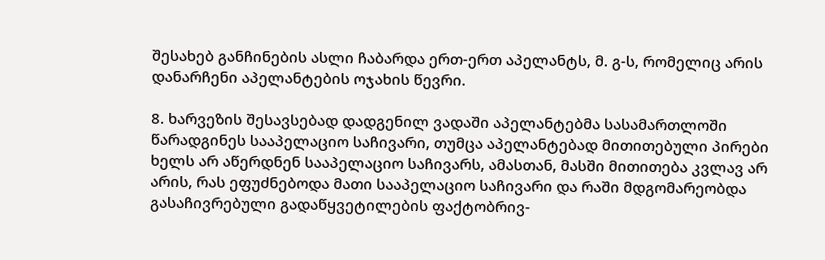შესახებ განჩინების ასლი ჩაბარდა ერთ-ერთ აპელანტს, მ. გ-ს, რომელიც არის დანარჩენი აპელანტების ოჯახის წევრი.

8. ხარვეზის შესავსებად დადგენილ ვადაში აპელანტებმა სასამართლოში წარადგინეს სააპელაციო საჩივარი, თუმცა აპელანტებად მითითებული პირები ხელს არ აწერდნენ სააპელაციო საჩივარს, ამასთან, მასში მითითება კვლავ არ არის, რას ეფუძნებოდა მათი სააპელაციო საჩივარი და რაში მდგომარეობდა გასაჩივრებული გადაწყვეტილების ფაქტობრივ-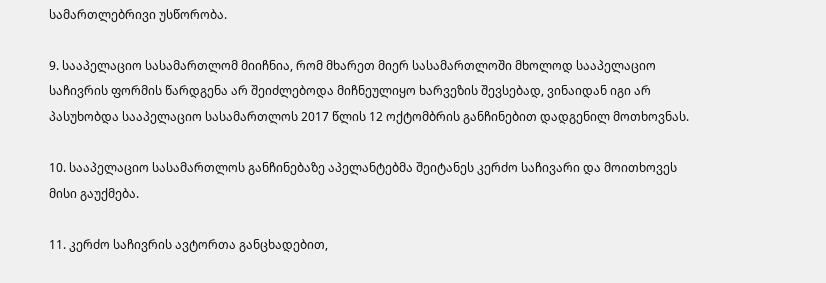სამართლებრივი უსწორობა.

9. სააპელაციო სასამართლომ მიიჩნია, რომ მხარეთ მიერ სასამართლოში მხოლოდ სააპელაციო საჩივრის ფორმის წარდგენა არ შეიძლებოდა მიჩნეულიყო ხარვეზის შევსებად, ვინაიდან იგი არ პასუხობდა სააპელაციო სასამართლოს 2017 წლის 12 ოქტომბრის განჩინებით დადგენილ მოთხოვნას.

10. სააპელაციო სასამართლოს განჩინებაზე აპელანტებმა შეიტანეს კერძო საჩივარი და მოითხოვეს მისი გაუქმება.

11. კერძო საჩივრის ავტორთა განცხადებით,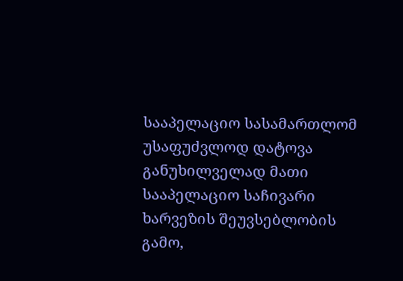სააპელაციო სასამართლომ უსაფუძვლოდ დატოვა განუხილველად მათი სააპელაციო საჩივარი ხარვეზის შეუვსებლობის გამო,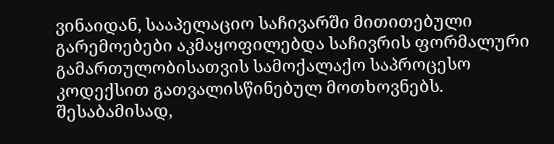ვინაიდან, სააპელაციო საჩივარში მითითებული გარემოებები აკმაყოფილებდა საჩივრის ფორმალური გამართულობისათვის სამოქალაქო საპროცესო კოდექსით გათვალისწინებულ მოთხოვნებს. შესაბამისად,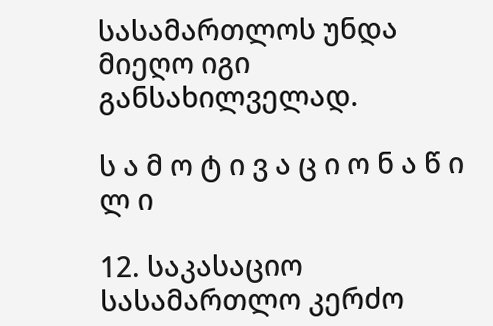სასამართლოს უნდა მიეღო იგი განსახილველად.

ს ა მ ო ტ ი ვ ა ც ი ო ნ ა წ ი ლ ი

12. საკასაციო სასამართლო კერძო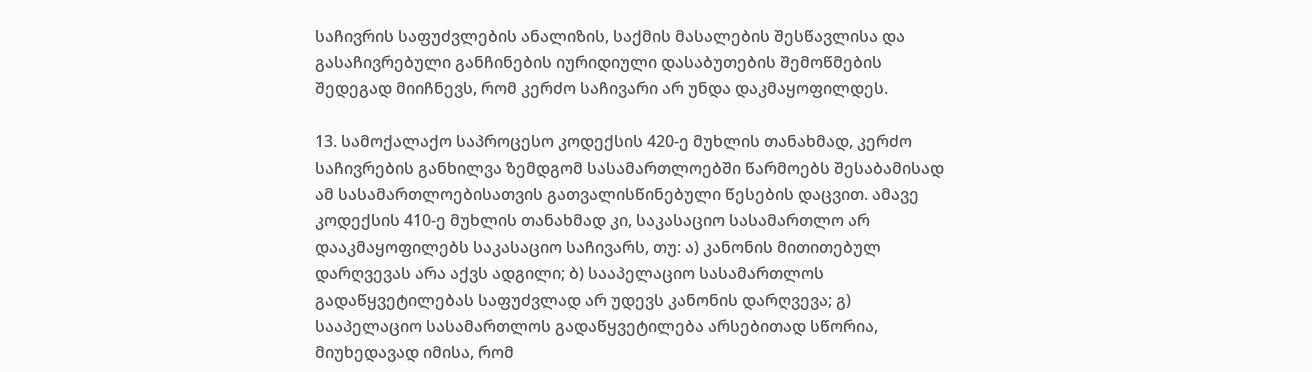საჩივრის საფუძვლების ანალიზის, საქმის მასალების შესწავლისა და გასაჩივრებული განჩინების იურიდიული დასაბუთების შემოწმების შედეგად მიიჩნევს, რომ კერძო საჩივარი არ უნდა დაკმაყოფილდეს.

13. სამოქალაქო საპროცესო კოდექსის 420-ე მუხლის თანახმად, კერძო საჩივრების განხილვა ზემდგომ სასამართლოებში წარმოებს შესაბამისად ამ სასამართლოებისათვის გათვალისწინებული წესების დაცვით. ამავე კოდექსის 410-ე მუხლის თანახმად კი, საკასაციო სასამართლო არ დააკმაყოფილებს საკასაციო საჩივარს, თუ: ა) კანონის მითითებულ დარღვევას არა აქვს ადგილი; ბ) სააპელაციო სასამართლოს გადაწყვეტილებას საფუძვლად არ უდევს კანონის დარღვევა; გ) სააპელაციო სასამართლოს გადაწყვეტილება არსებითად სწორია, მიუხედავად იმისა, რომ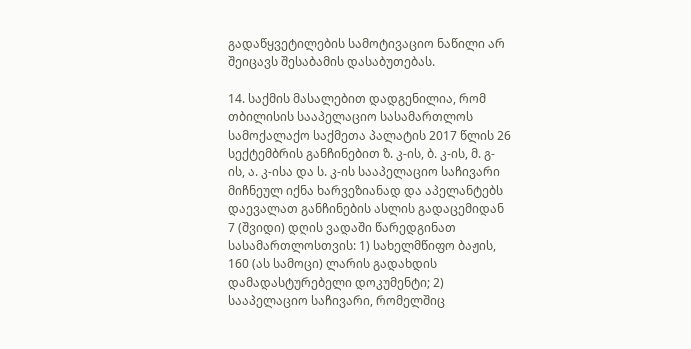გადაწყვეტილების სამოტივაციო ნაწილი არ შეიცავს შესაბამის დასაბუთებას.

14. საქმის მასალებით დადგენილია, რომ თბილისის სააპელაციო სასამართლოს სამოქალაქო საქმეთა პალატის 2017 წლის 26 სექტემბრის განჩინებით ზ. კ-ის, ბ. კ-ის, მ. გ-ის, ა. კ-ისა და ს. კ-ის სააპელაციო საჩივარი მიჩნეულ იქნა ხარვეზიანად და აპელანტებს დაევალათ განჩინების ასლის გადაცემიდან 7 (შვიდი) დღის ვადაში წარედგინათ სასამართლოსთვის: 1) სახელმწიფო ბაჟის, 160 (ას სამოცი) ლარის გადახდის დამადასტურებელი დოკუმენტი; 2) სააპელაციო საჩივარი, რომელშიც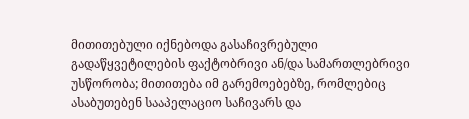მითითებული იქნებოდა გასაჩივრებული გადაწყვეტილების ფაქტობრივი ან/და სამართლებრივი უსწორობა; მითითება იმ გარემოებებზე, რომლებიც ასაბუთებენ სააპელაციო საჩივარს და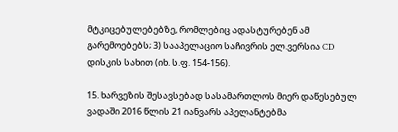მტკიცებულებებზე, რომლებიც ადასტურებენ ამ გარემოებებს; 3) სააპელაციო საჩივრის ელ.ვერსია CD დისკის სახით (იხ. ს.ფ. 154-156).

15. ხარვეზის შესავსებად სასამართლოს მიერ დაწესებულ ვადაში 2016 წლის 21 იანვარს აპელანტებმა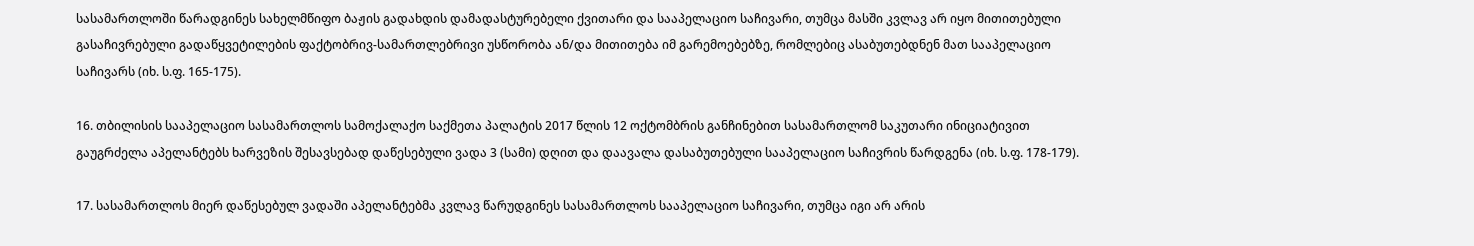სასამართლოში წარადგინეს სახელმწიფო ბაჟის გადახდის დამადასტურებელი ქვითარი და სააპელაციო საჩივარი, თუმცა მასში კვლავ არ იყო მითითებული გასაჩივრებული გადაწყვეტილების ფაქტობრივ-სამართლებრივი უსწორობა ან/და მითითება იმ გარემოებებზე, რომლებიც ასაბუთებდნენ მათ სააპელაციო საჩივარს (იხ. ს.ფ. 165-175).

16. თბილისის სააპელაციო სასამართლოს სამოქალაქო საქმეთა პალატის 2017 წლის 12 ოქტომბრის განჩინებით სასამართლომ საკუთარი ინიციატივით გაუგრძელა აპელანტებს ხარვეზის შესავსებად დაწესებული ვადა 3 (სამი) დღით და დაავალა დასაბუთებული სააპელაციო საჩივრის წარდგენა (იხ. ს.ფ. 178-179).

17. სასამართლოს მიერ დაწესებულ ვადაში აპელანტებმა კვლავ წარუდგინეს სასამართლოს სააპელაციო საჩივარი, თუმცა იგი არ არის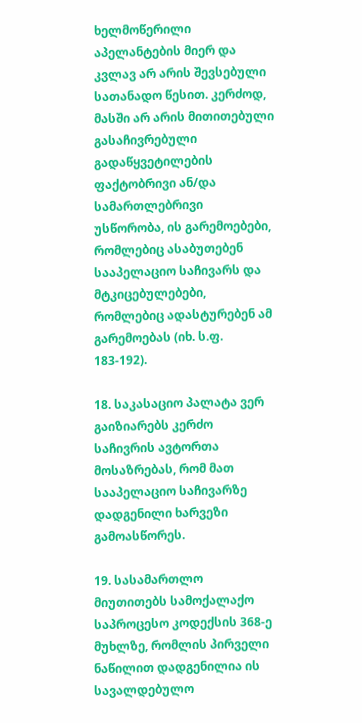ხელმოწერილი აპელანტების მიერ და კვლავ არ არის შევსებული სათანადო წესით. კერძოდ, მასში არ არის მითითებული გასაჩივრებული გადაწყვეტილების ფაქტობრივი ან/და სამართლებრივი უსწორობა, ის გარემოებები, რომლებიც ასაბუთებენ სააპელაციო საჩივარს და მტკიცებულებები, რომლებიც ადასტურებენ ამ გარემოებას (იხ. ს.ფ. 183-192).

18. საკასაციო პალატა ვერ გაიზიარებს კერძო საჩივრის ავტორთა მოსაზრებას, რომ მათ სააპელაციო საჩივარზე დადგენილი ხარვეზი გამოასწორეს.

19. სასამართლო მიუთითებს სამოქალაქო საპროცესო კოდექსის 368-ე მუხლზე, რომლის პირველი ნაწილით დადგენილია ის სავალდებულო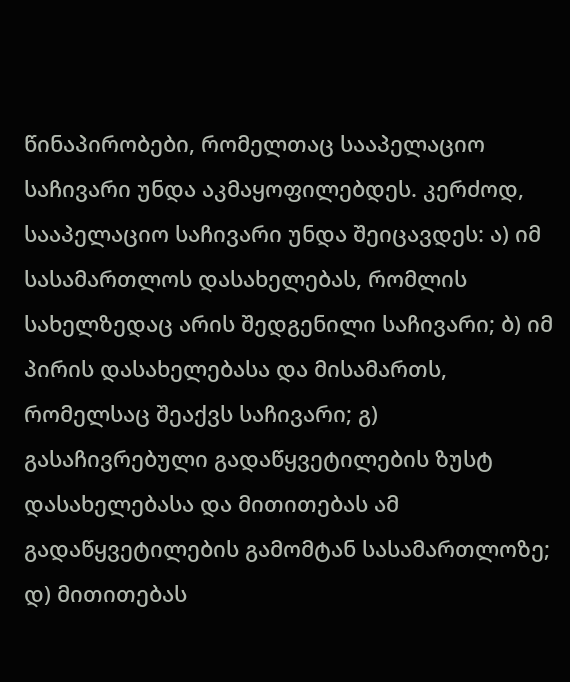წინაპირობები, რომელთაც სააპელაციო საჩივარი უნდა აკმაყოფილებდეს. კერძოდ, სააპელაციო საჩივარი უნდა შეიცავდეს: ა) იმ სასამართლოს დასახელებას, რომლის სახელზედაც არის შედგენილი საჩივარი; ბ) იმ პირის დასახელებასა და მისამართს, რომელსაც შეაქვს საჩივარი; გ) გასაჩივრებული გადაწყვეტილების ზუსტ დასახელებასა და მითითებას ამ გადაწყვეტილების გამომტან სასამართლოზე; დ) მითითებას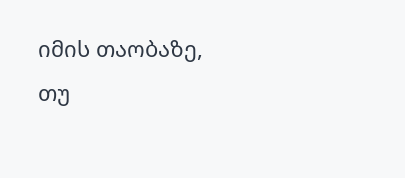იმის თაობაზე, თუ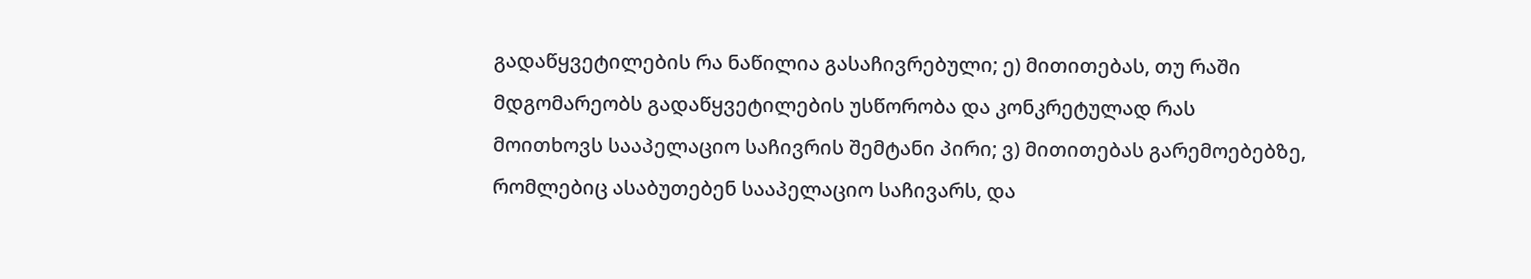გადაწყვეტილების რა ნაწილია გასაჩივრებული; ე) მითითებას, თუ რაში მდგომარეობს გადაწყვეტილების უსწორობა და კონკრეტულად რას მოითხოვს სააპელაციო საჩივრის შემტანი პირი; ვ) მითითებას გარემოებებზე, რომლებიც ასაბუთებენ სააპელაციო საჩივარს, და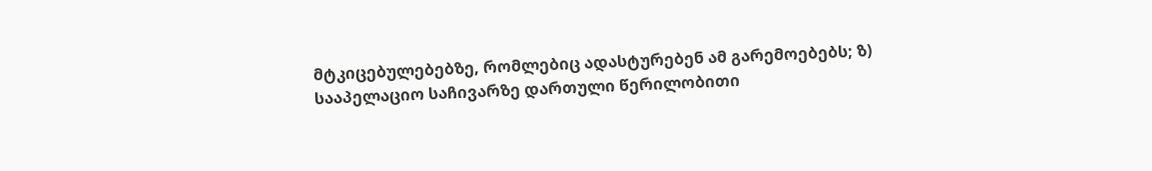მტკიცებულებებზე, რომლებიც ადასტურებენ ამ გარემოებებს; ზ) სააპელაციო საჩივარზე დართული წერილობითი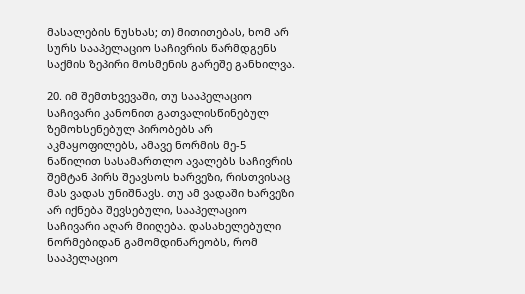მასალების ნუსხას; თ) მითითებას, ხომ არ სურს სააპელაციო საჩივრის წარმდგენს საქმის ზეპირი მოსმენის გარეშე განხილვა.

20. იმ შემთხვევაში, თუ სააპელაციო საჩივარი კანონით გათვალისწინებულ ზემოხსენებულ პირობებს არ აკმაყოფილებს, ამავე ნორმის მე-5 ნაწილით სასამართლო ავალებს საჩივრის შემტან პირს შეავსოს ხარვეზი, რისთვისაც მას ვადას უნიშნავს. თუ ამ ვადაში ხარვეზი არ იქნება შევსებული, სააპელაციო საჩივარი აღარ მიიღება. დასახელებული ნორმებიდან გამომდინარეობს, რომ სააპელაციო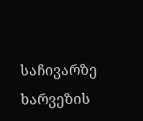საჩივარზე ხარვეზის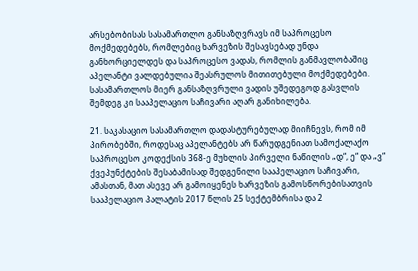არსებობისას სასამართლო განსაზღვრავს იმ საპროცესო მოქმედებებს, რომლებიც ხარვეზის შესავსებად უნდა განხორციელდეს და საპროცესო ვადას, რომლის განმავლობაშიც აპელანტი ვალდებულია შეასრულოს მითითებული მოქმედებები. სასამართლოს მიერ განსაზღვრული ვადის უშედეგოდ გასვლის შემდეგ კი სააპელაციო საჩივარი აღარ განიხილება.

21. საკასაციო სასამართლო დადასტურებულად მიიჩნევს, რომ იმ პირობებში, როდესაც აპელანტებს არ წარუდგენიათ სამოქალაქო საპროცესო კოდექსის 368-ე მუხლის პირველი ნაწილის „დ“, ე“ და „ვ“ ქვეპუნქტების შესაბამისად შედგენილი სააპელაციო საჩივარი, ამასთან, მათ ასევე არ გამოიყენეს ხარვეზის გამოსწორებისათვის სააპელაციო პალატის 2017 წლის 25 სექტემბრისა და 2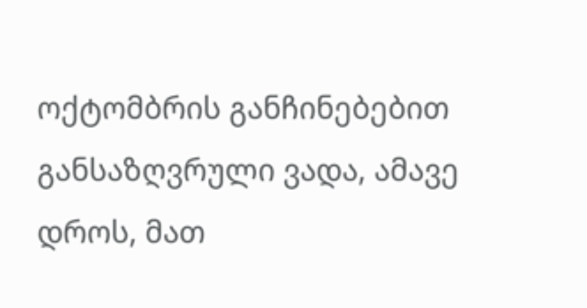ოქტომბრის განჩინებებით განსაზღვრული ვადა, ამავე დროს, მათ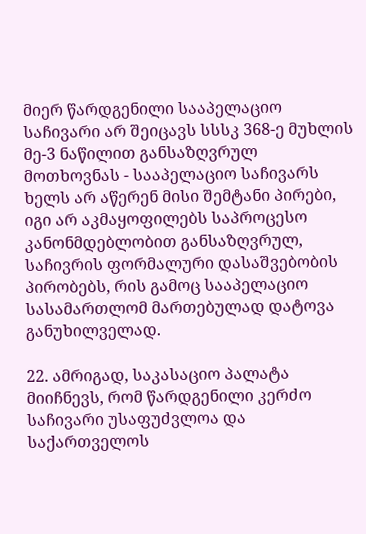მიერ წარდგენილი სააპელაციო საჩივარი არ შეიცავს სსსკ 368-ე მუხლის მე-3 ნაწილით განსაზღვრულ მოთხოვნას - სააპელაციო საჩივარს ხელს არ აწერენ მისი შემტანი პირები, იგი არ აკმაყოფილებს საპროცესო კანონმდებლობით განსაზღვრულ, საჩივრის ფორმალური დასაშვებობის პირობებს, რის გამოც სააპელაციო სასამართლომ მართებულად დატოვა განუხილველად.

22. ამრიგად, საკასაციო პალატა მიიჩნევს, რომ წარდგენილი კერძო საჩივარი უსაფუძვლოა და საქართველოს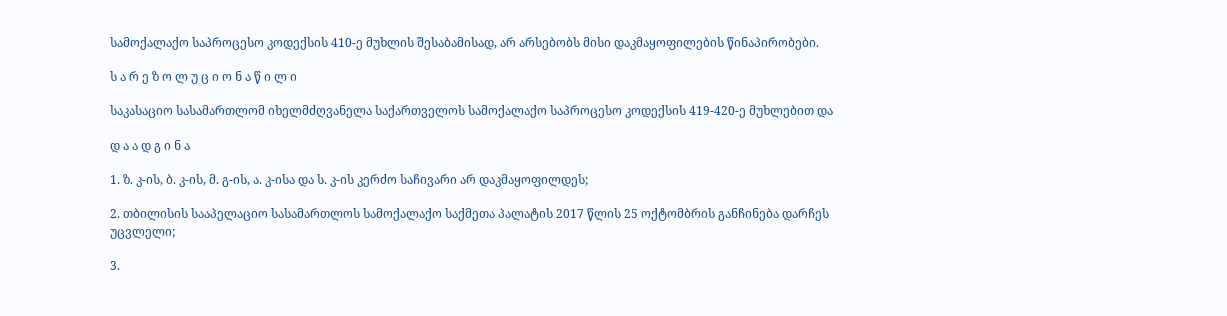სამოქალაქო საპროცესო კოდექსის 410-ე მუხლის შესაბამისად, არ არსებობს მისი დაკმაყოფილების წინაპირობები.

ს ა რ ე ზ ო ლ უ ც ი ო ნ ა წ ი ლ ი

საკასაციო სასამართლომ იხელმძღვანელა საქართველოს სამოქალაქო საპროცესო კოდექსის 419-420-ე მუხლებით და

დ ა ა დ გ ი ნ ა

1. ზ. კ-ის, ბ. კ-ის, მ. გ-ის, ა. კ-ისა და ს. კ-ის კერძო საჩივარი არ დაკმაყოფილდეს;

2. თბილისის სააპელაციო სასამართლოს სამოქალაქო საქმეთა პალატის 2017 წლის 25 ოქტომბრის განჩინება დარჩეს უცვლელი;

3.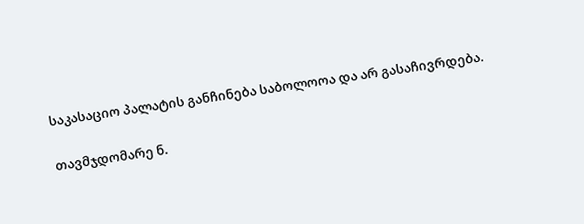საკასაციო პალატის განჩინება საბოლოოა და არ გასაჩივრდება.

თავმჯდომარე ნ.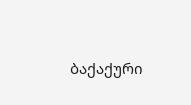ბაქაქური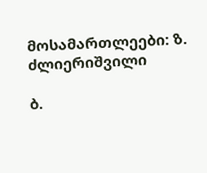მოსამართლეები: ზ. ძლიერიშვილი

ბ.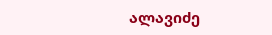ალავიძე